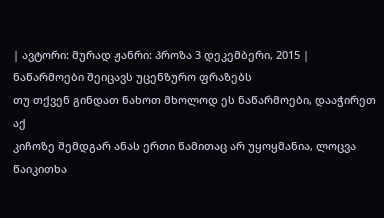| ავტორი: მურად ჟანრი: პროზა 3 დეკემბერი, 2015 |
ნაწარმოები შეიცავს უცენზურო ფრაზებს
თუ თქვენ გინდათ ნახოთ მხოლოდ ეს ნაწარმოები, დააჭირეთ აქ
კიჩოზე შემდგარ ანას ერთი წამითაც არ უყოყმანია, ლოცვა წაიკითხა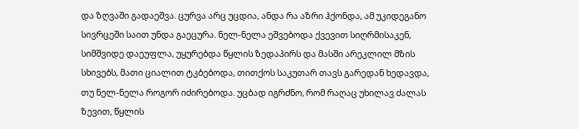და ზღვაში გადაეშვა. ცურვა არც უცდია, ანდა რა აზრი ჰქონდა, ამ უკიდეგანო სივრცეში საით უნდა გაეცურა. ნელ-ნელა ეშვებოდა ქვევით სიღრმისაკენ, სიმშვიდე დაეუფლა, უყურებდა წყლის ზედაპირს და მასში არეკლილ მზის სხივებს, მათი ციალით ტკბებოდა, თითქოს საკუთარ თავს გარედან ხედავდა, თუ ნელ-ნელა როგორ იძირებოდა. უცბად იგრძნო, რომ რაღაც უხილავ ძალას ზევით, წყლის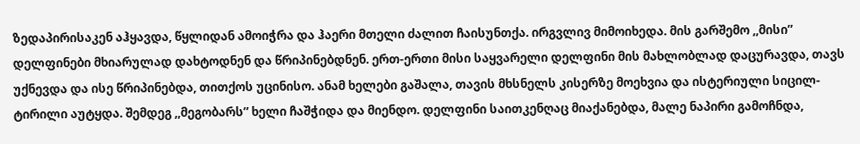ზედაპირისაკენ აჰყავდა, წყლიდან ამოიჭრა და ჰაერი მთელი ძალით ჩაისუნთქა. ირგვლივ მიმოიხედა. მის გარშემო ,,მისი” დელფინები მხიარულად დახტოდნენ და წრიპინებდნენ. ერთ-ერთი მისი საყვარელი დელფინი მის მახლობლად დაცურავდა, თავს უქნევდა და ისე წრიპინებდა, თითქოს უცინისო. ანამ ხელები გაშალა, თავის მხსნელს კისერზე მოეხვია და ისტერიული სიცილ-ტირილი აუტყდა. შემდეგ ,,მეგობარს” ხელი ჩაშჭიდა და მიენდო. დელფინი საითკენღაც მიაქანებდა, მალე ნაპირი გამოჩნდა,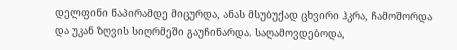დელფინი ნაპირამდე მიცურდა, ანას მსუბუქად ცხვირი ჰკრა, ჩამოშორდა და უკან ზღვის სიღრმეში გაუჩინარდა. საღამოვდებოდა,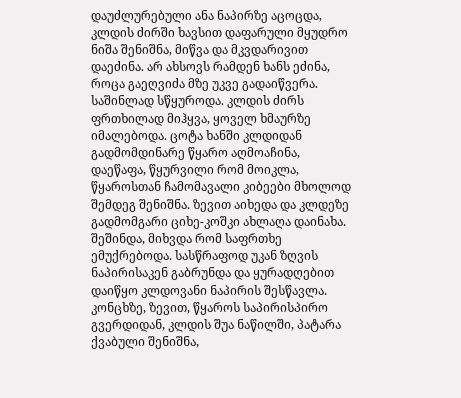დაუძლურებული ანა ნაპირზე აცოცდა, კლდის ძირში ხავსით დაფარული მყუდრო ნიშა შენიშნა, მიწვა და მკვდარივით დაეძინა. არ ახსოვს რამდენ ხანს ეძინა, როცა გაეღვიძა მზე უკვე გადაიწვერა. საშინლად სწყუროდა. კლდის ძირს ფრთხილად მიჰყვა, ყოველ ხმაურზე იმალებოდა. ცოტა ხანში კლდიდან გადმომდინარე წყარო აღმოაჩინა, დაეწაფა, წყურვილი რომ მოიკლა, წყაროსთან ჩამომავალი კიბეები მხოლოდ შემდეგ შენიშნა. ზევით აიხედა და კლდეზე გადმომგარი ციხე-კოშკი ახლაღა დაინახა. შეშინდა, მიხვდა რომ საფრთხე ემუქრებოდა. სასწრაფოდ უკან ზღვის ნაპირისაკენ გაბრუნდა და ყურადღებით დაიწყო კლდოვანი ნაპირის შესწავლა. კონცხზე, ზევით, წყაროს საპირისპირო გვერდიდან, კლდის შუა ნაწილში, პატარა ქვაბული შენიშნა,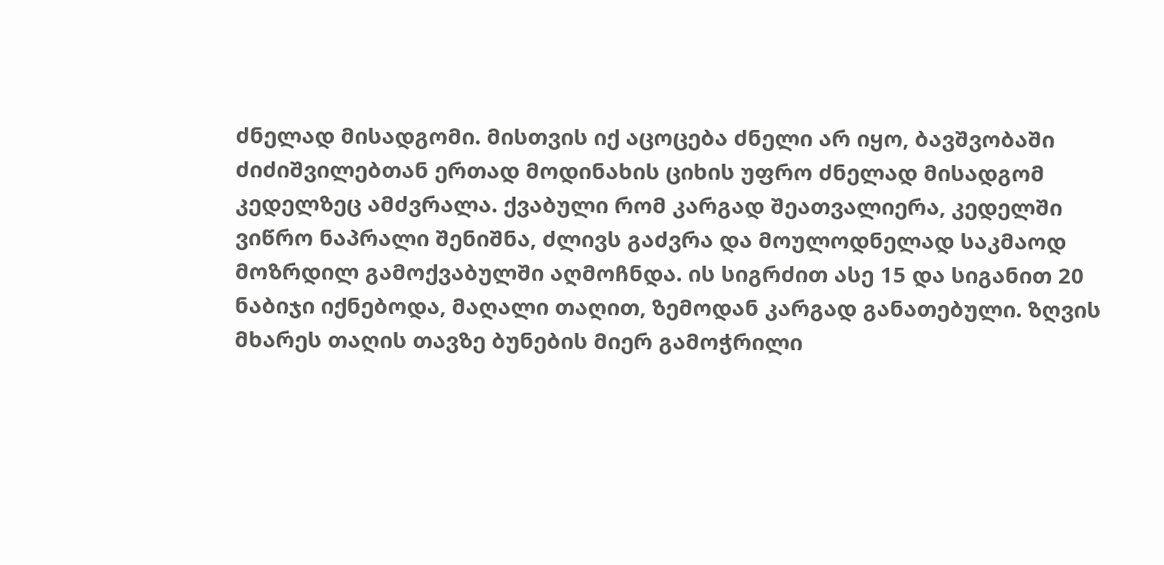ძნელად მისადგომი. მისთვის იქ აცოცება ძნელი არ იყო, ბავშვობაში ძიძიშვილებთან ერთად მოდინახის ციხის უფრო ძნელად მისადგომ კედელზეც ამძვრალა. ქვაბული რომ კარგად შეათვალიერა, კედელში ვიწრო ნაპრალი შენიშნა, ძლივს გაძვრა და მოულოდნელად საკმაოდ მოზრდილ გამოქვაბულში აღმოჩნდა. ის სიგრძით ასე 15 და სიგანით 20 ნაბიჯი იქნებოდა, მაღალი თაღით, ზემოდან კარგად განათებული. ზღვის მხარეს თაღის თავზე ბუნების მიერ გამოჭრილი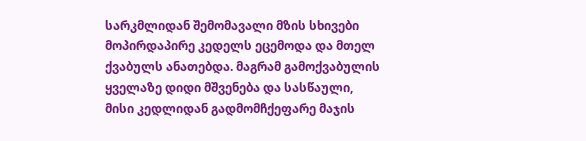სარკმლიდან შემომავალი მზის სხივები მოპირდაპირე კედელს ეცემოდა და მთელ ქვაბულს ანათებდა. მაგრამ გამოქვაბულის ყველაზე დიდი მშვენება და სასწაული, მისი კედლიდან გადმომჩქეფარე მაჯის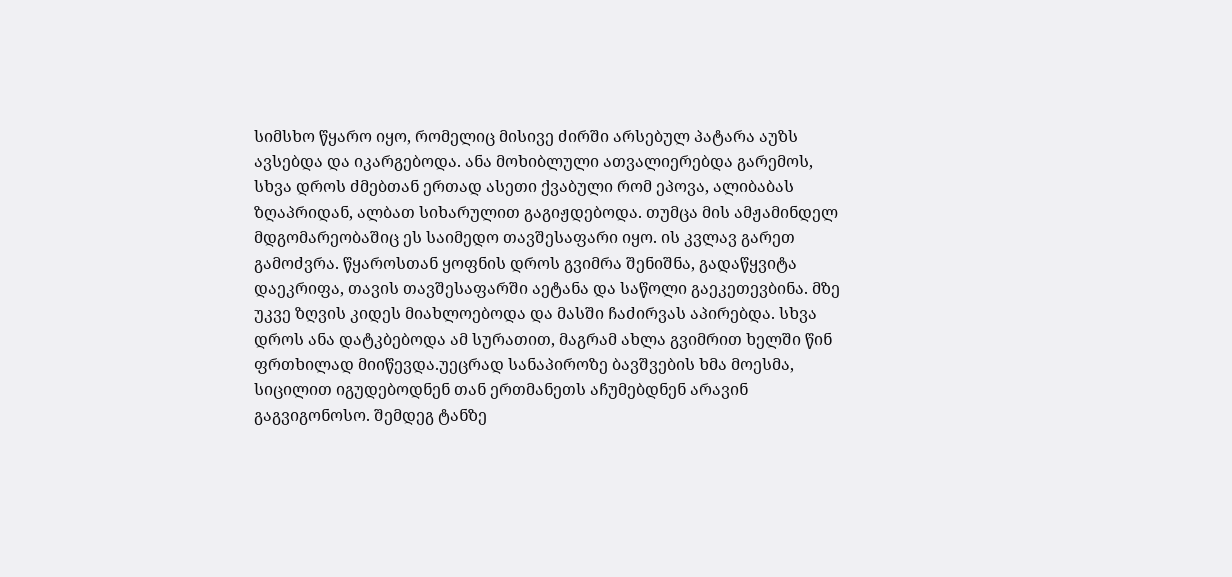სიმსხო წყარო იყო, რომელიც მისივე ძირში არსებულ პატარა აუზს ავსებდა და იკარგებოდა. ანა მოხიბლული ათვალიერებდა გარემოს, სხვა დროს ძმებთან ერთად ასეთი ქვაბული რომ ეპოვა, ალიბაბას ზღაპრიდან, ალბათ სიხარულით გაგიჟდებოდა. თუმცა მის ამჟამინდელ მდგომარეობაშიც ეს საიმედო თავშესაფარი იყო. ის კვლავ გარეთ გამოძვრა. წყაროსთან ყოფნის დროს გვიმრა შენიშნა, გადაწყვიტა დაეკრიფა, თავის თავშესაფარში აეტანა და საწოლი გაეკეთევბინა. მზე უკვე ზღვის კიდეს მიახლოებოდა და მასში ჩაძირვას აპირებდა. სხვა დროს ანა დატკბებოდა ამ სურათით, მაგრამ ახლა გვიმრით ხელში წინ ფრთხილად მიიწევდა.უეცრად სანაპიროზე ბავშვების ხმა მოესმა, სიცილით იგუდებოდნენ თან ერთმანეთს აჩუმებდნენ არავინ გაგვიგონოსო. შემდეგ ტანზე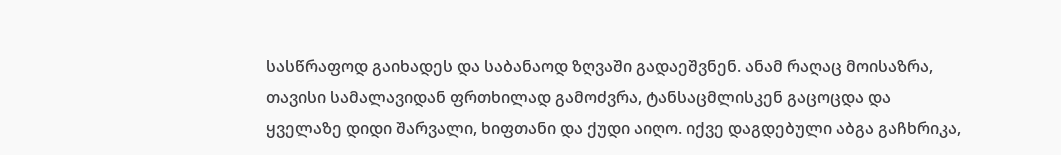სასწრაფოდ გაიხადეს და საბანაოდ ზღვაში გადაეშვნენ. ანამ რაღაც მოისაზრა, თავისი სამალავიდან ფრთხილად გამოძვრა, ტანსაცმლისკენ გაცოცდა და ყველაზე დიდი შარვალი, ხიფთანი და ქუდი აიღო. იქვე დაგდებული აბგა გაჩხრიკა,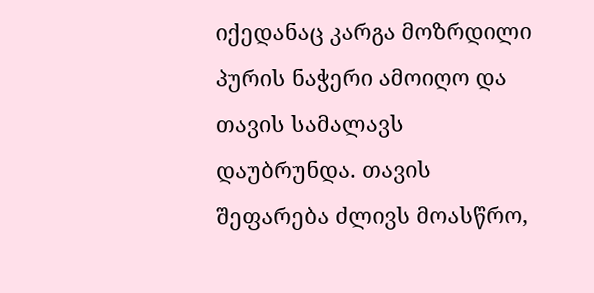იქედანაც კარგა მოზრდილი პურის ნაჭერი ამოიღო და თავის სამალავს დაუბრუნდა. თავის შეფარება ძლივს მოასწრო,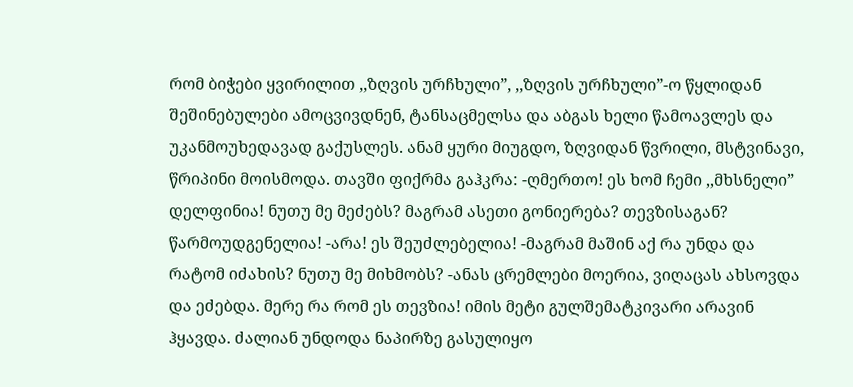რომ ბიჭები ყვირილით ,,ზღვის ურჩხული”, ,,ზღვის ურჩხული”-ო წყლიდან შეშინებულები ამოცვივდნენ, ტანსაცმელსა და აბგას ხელი წამოავლეს და უკანმოუხედავად გაქუსლეს. ანამ ყური მიუგდო, ზღვიდან წვრილი, მსტვინავი, წრიპინი მოისმოდა. თავში ფიქრმა გაჰკრა: -ღმერთო! ეს ხომ ჩემი ,,მხსნელი” დელფინია! ნუთუ მე მეძებს? მაგრამ ასეთი გონიერება? თევზისაგან? წარმოუდგენელია! -არა! ეს შეუძლებელია! -მაგრამ მაშინ აქ რა უნდა და რატომ იძახის? ნუთუ მე მიხმობს? -ანას ცრემლები მოერია, ვიღაცას ახსოვდა და ეძებდა. მერე რა რომ ეს თევზია! იმის მეტი გულშემატკივარი არავინ ჰყავდა. ძალიან უნდოდა ნაპირზე გასულიყო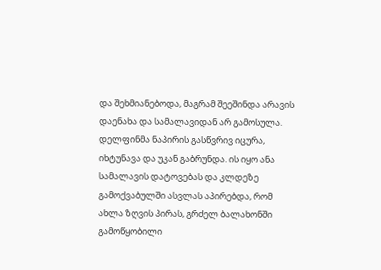და შეხმიანებოდა, მაგრამ შეეშინდა არავის დაენახა და სამალავიდან არ გამოსულა. დელფინმა ნაპირის გასწვრივ იცურა, იხტუნავა და უკან გაბრუნდა. ის იყო ანა სამალავის დატოვებას და კლდეზე გამოქვაბულში ასვლას აპირებდა, რომ ახლა ზღვის პირას, გრძელ ბალახონში გამოწყობილი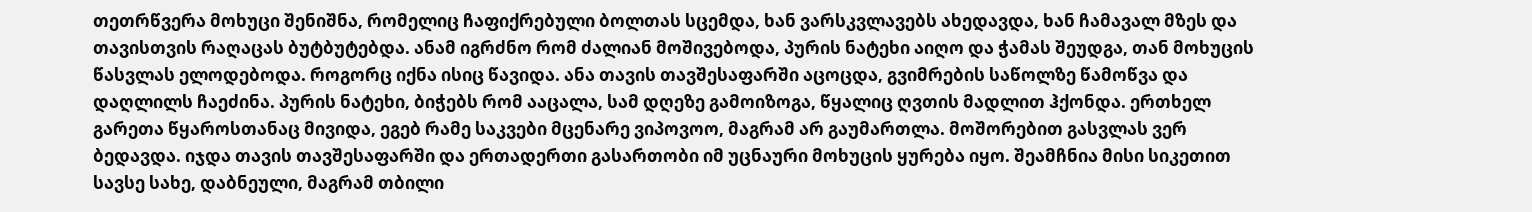თეთრწვერა მოხუცი შენიშნა, რომელიც ჩაფიქრებული ბოლთას სცემდა, ხან ვარსკვლავებს ახედავდა, ხან ჩამავალ მზეს და თავისთვის რაღაცას ბუტბუტებდა. ანამ იგრძნო რომ ძალიან მოშივებოდა, პურის ნატეხი აიღო და ჭამას შეუდგა, თან მოხუცის წასვლას ელოდებოდა. როგორც იქნა ისიც წავიდა. ანა თავის თავშესაფარში აცოცდა, გვიმრების საწოლზე წამოწვა და დაღლილს ჩაეძინა. პურის ნატეხი, ბიჭებს რომ ააცალა, სამ დღეზე გამოიზოგა, წყალიც ღვთის მადლით ჰქონდა. ერთხელ გარეთა წყაროსთანაც მივიდა, ეგებ რამე საკვები მცენარე ვიპოვოო, მაგრამ არ გაუმართლა. მოშორებით გასვლას ვერ ბედავდა. იჯდა თავის თავშესაფარში და ერთადერთი გასართობი იმ უცნაური მოხუცის ყურება იყო. შეამჩნია მისი სიკეთით სავსე სახე, დაბნეული, მაგრამ თბილი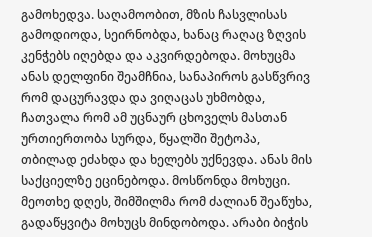გამოხედვა. საღამოობით, მზის ჩასვლისას გამოდიოდა, სეირნობდა, ხანაც რაღაც ზღვის კენჭებს იღებდა და აკვირდებოდა. მოხუცმა ანას დელფინი შეამჩნია, სანაპიროს გასწვრივ რომ დაცურავდა და ვიღაცას უხმობდა, ჩათვალა რომ ამ უცნაურ ცხოველს მასთან ურთიერთობა სურდა, წყალში შეტოპა, თბილად ეძახდა და ხელებს უქნევდა. ანას მის საქციელზე ეცინებოდა. მოსწონდა მოხუცი. მეოთხე დღეს, შიმშილმა რომ ძალიან შეაწუხა, გადაწყვიტა მოხუცს მინდობოდა. არაბი ბიჭის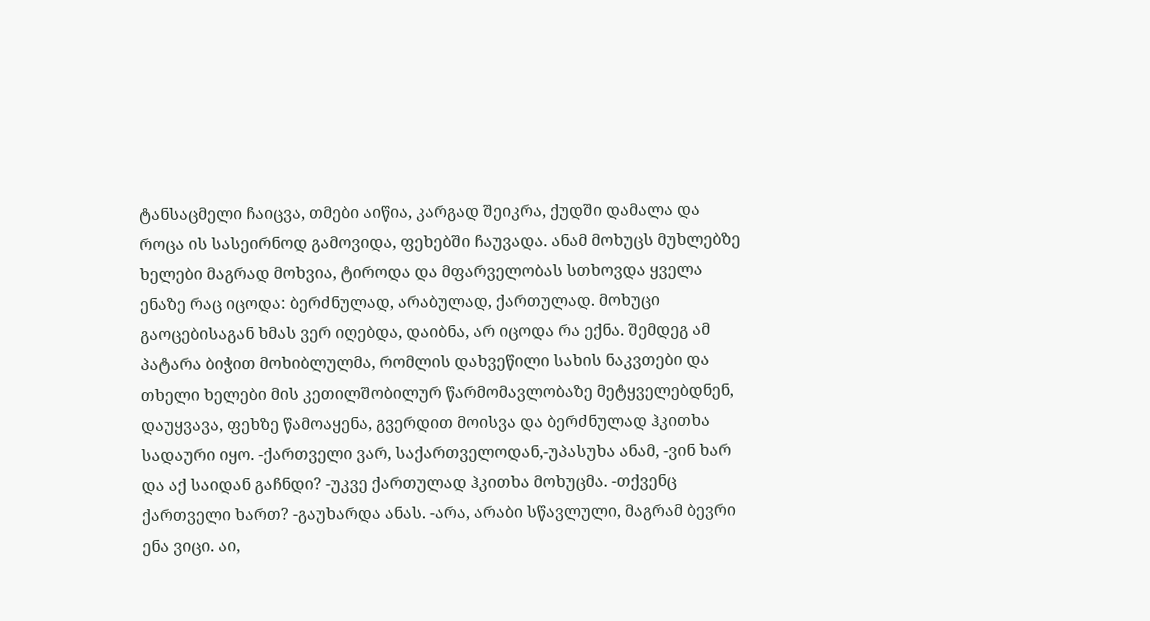ტანსაცმელი ჩაიცვა, თმები აიწია, კარგად შეიკრა, ქუდში დამალა და როცა ის სასეირნოდ გამოვიდა, ფეხებში ჩაუვადა. ანამ მოხუცს მუხლებზე ხელები მაგრად მოხვია, ტიროდა და მფარველობას სთხოვდა ყველა ენაზე რაც იცოდა: ბერძნულად, არაბულად, ქართულად. მოხუცი გაოცებისაგან ხმას ვერ იღებდა, დაიბნა, არ იცოდა რა ექნა. შემდეგ ამ პატარა ბიჭით მოხიბლულმა, რომლის დახვეწილი სახის ნაკვთები და თხელი ხელები მის კეთილშობილურ წარმომავლობაზე მეტყველებდნენ, დაუყვავა, ფეხზე წამოაყენა, გვერდით მოისვა და ბერძნულად ჰკითხა სადაური იყო. -ქართველი ვარ, საქართველოდან,-უპასუხა ანამ, -ვინ ხარ და აქ საიდან გაჩნდი? -უკვე ქართულად ჰკითხა მოხუცმა. -თქვენც ქართველი ხართ? -გაუხარდა ანას. -არა, არაბი სწავლული, მაგრამ ბევრი ენა ვიცი. აი,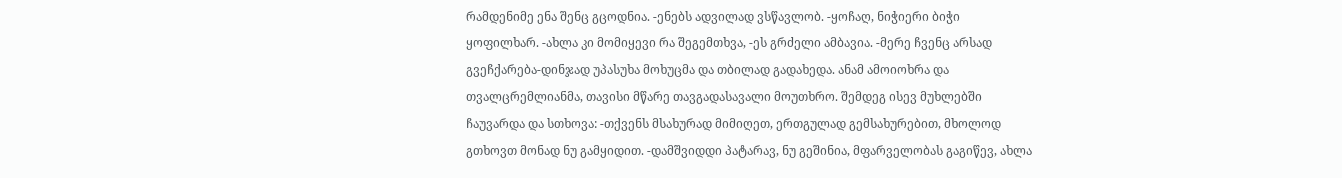რამდენიმე ენა შენც გცოდნია. -ენებს ადვილად ვსწავლობ. -ყოჩაღ, ნიჭიერი ბიჭი ყოფილხარ. -ახლა კი მომიყევი რა შეგემთხვა, -ეს გრძელი ამბავია. -მერე ჩვენც არსად გვეჩქარება-დინჯად უპასუხა მოხუცმა და თბილად გადახედა. ანამ ამოიოხრა და თვალცრემლიანმა, თავისი მწარე თავგადასავალი მოუთხრო. შემდეგ ისევ მუხლებში ჩაუვარდა და სთხოვა: -თქვენს მსახურად მიმიღეთ, ერთგულად გემსახურებით, მხოლოდ გთხოვთ მონად ნუ გამყიდით. -დამშვიდდი პატარავ, ნუ გეშინია, მფარველობას გაგიწევ, ახლა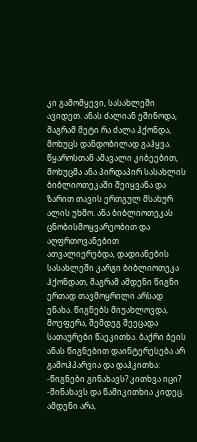კი გამომყევი, სასახლეში ავიდეთ. ანას ძალიან ეშინოდა, მაგრამ მეტი რა ძალა ჰქონდა, მოხუცს დანდობილად გაჰყვა. წყაროსთან ამავალი კიბეებით, მოხუცმა ანა პირდაპირ სასახლის ბიბლიოთეკაში შეიყვანა და ზარით თავის ერთგულ მსახურ ალის უხმო. ანა ბიბლიოთეკას ცნობისმოყვარეობით და აღფრთოვანებით ათვალიერებდა, დადიანების სასახლეში კარგი ბიბლიოთეკა ჰქონდათ, მაგრამ ამდენი წიგნი ერთად თავმოყრილი არსად ენახა. წიგნებს მიუახლოვდა, მოეფერა, შემდეგ შეეცადა სათაურები წაეკითხა. ბაქრი ბეის ანას წიგნებით დაინტერესება არ გამოჰპარვია და დაჰკითხა: -წიგნები გინახავს? კითხვა იცი? -მინახავს და წამიკითხია კიდეც. ამდენი არა,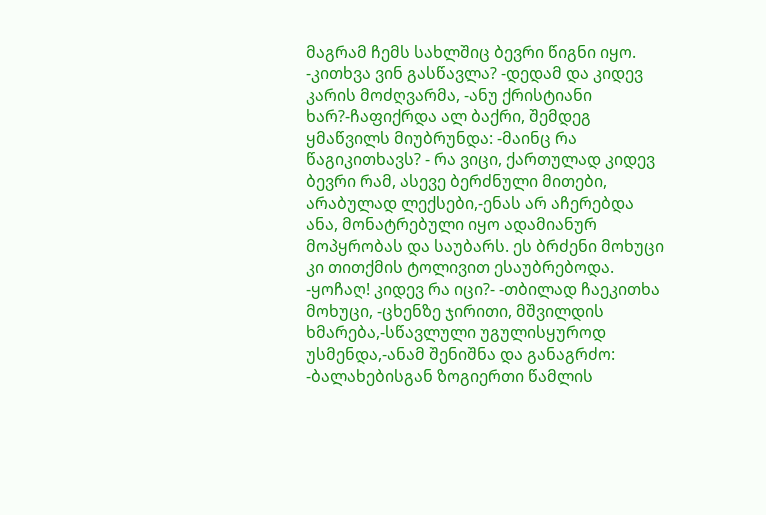მაგრამ ჩემს სახლშიც ბევრი წიგნი იყო. -კითხვა ვინ გასწავლა? -დედამ და კიდევ კარის მოძღვარმა, -ანუ ქრისტიანი ხარ?-ჩაფიქრდა ალ ბაქრი, შემდეგ ყმაწვილს მიუბრუნდა: -მაინც რა წაგიკითხავს? - რა ვიცი, ქართულად კიდევ ბევრი რამ, ასევე ბერძნული მითები, არაბულად ლექსები,-ენას არ აჩერებდა ანა, მონატრებული იყო ადამიანურ მოპყრობას და საუბარს. ეს ბრძენი მოხუცი კი თითქმის ტოლივით ესაუბრებოდა. -ყოჩაღ! კიდევ რა იცი?- -თბილად ჩაეკითხა მოხუცი, -ცხენზე ჯირითი, მშვილდის ხმარება,-სწავლული უგულისყუროდ უსმენდა,-ანამ შენიშნა და განაგრძო: -ბალახებისგან ზოგიერთი წამლის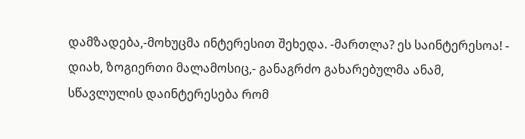დამზადება,-მოხუცმა ინტერესით შეხედა. -მართლა? ეს საინტერესოა! - დიახ, ზოგიერთი მალამოსიც,- განაგრძო გახარებულმა ანამ, სწავლულის დაინტერესება რომ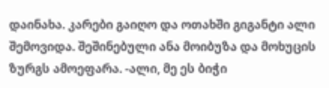დაინახა. კარები გაიღო და ოთახში გიგანტი ალი შემოვიდა. შეშინებული ანა მოიბუზა და მოხუცის ზურგს ამოეფარა. -ალი, მე ეს ბიჭი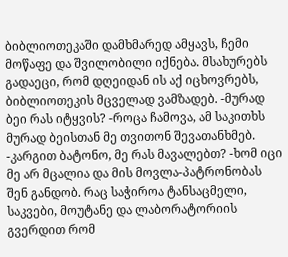ბიბლიოთეკაში დამხმარედ ამყავს, ჩემი მოწაფე და შვილობილი იქნება. მსახურებს გადაეცი, რომ დღეიდან ის აქ იცხოვრებს, ბიბლიოთეკის მცველად ვამზადებ. -მურად ბეი რას იტყვის? -როცა ჩამოვა, ამ საკითხს მურად ბეისთან მე თვითონ შევათანხმებ. -კარგით ბატონო, მე რას მავალებთ? -ხომ იცი მე არ მცალია და მის მოვლა-პატრონობას შენ განდობ. რაც საჭიროა ტანსაცმელი, საკვები, მოუტანე და ლაბორატორიის გვერდით რომ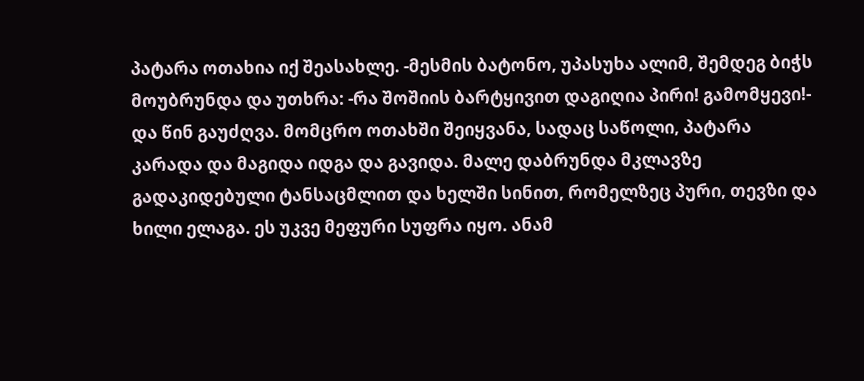პატარა ოთახია იქ შეასახლე. -მესმის ბატონო, უპასუხა ალიმ, შემდეგ ბიჭს მოუბრუნდა და უთხრა: -რა შოშიის ბარტყივით დაგიღია პირი! გამომყევი!- და წინ გაუძღვა. მომცრო ოთახში შეიყვანა, სადაც საწოლი, პატარა კარადა და მაგიდა იდგა და გავიდა. მალე დაბრუნდა მკლავზე გადაკიდებული ტანსაცმლით და ხელში სინით, რომელზეც პური, თევზი და ხილი ელაგა. ეს უკვე მეფური სუფრა იყო. ანამ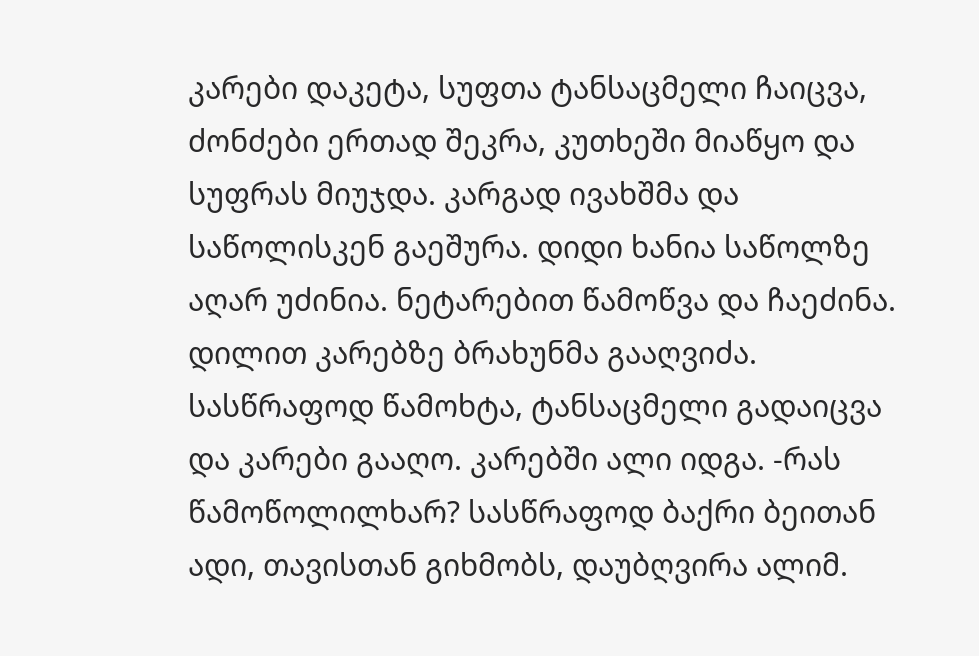კარები დაკეტა, სუფთა ტანსაცმელი ჩაიცვა, ძონძები ერთად შეკრა, კუთხეში მიაწყო და სუფრას მიუჯდა. კარგად ივახშმა და საწოლისკენ გაეშურა. დიდი ხანია საწოლზე აღარ უძინია. ნეტარებით წამოწვა და ჩაეძინა. დილით კარებზე ბრახუნმა გააღვიძა. სასწრაფოდ წამოხტა, ტანსაცმელი გადაიცვა და კარები გააღო. კარებში ალი იდგა. -რას წამოწოლილხარ? სასწრაფოდ ბაქრი ბეითან ადი, თავისთან გიხმობს, დაუბღვირა ალიმ.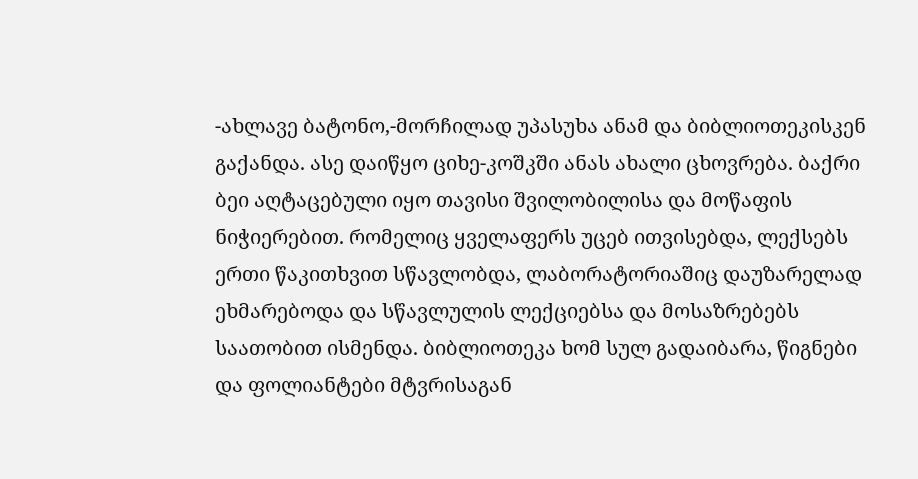-ახლავე ბატონო,-მორჩილად უპასუხა ანამ და ბიბლიოთეკისკენ გაქანდა. ასე დაიწყო ციხე-კოშკში ანას ახალი ცხოვრება. ბაქრი ბეი აღტაცებული იყო თავისი შვილობილისა და მოწაფის ნიჭიერებით. რომელიც ყველაფერს უცებ ითვისებდა, ლექსებს ერთი წაკითხვით სწავლობდა, ლაბორატორიაშიც დაუზარელად ეხმარებოდა და სწავლულის ლექციებსა და მოსაზრებებს საათობით ისმენდა. ბიბლიოთეკა ხომ სულ გადაიბარა, წიგნები და ფოლიანტები მტვრისაგან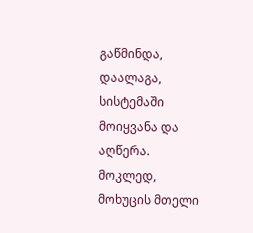გაწმინდა, დაალაგა, სისტემაში მოიყვანა და აღწერა. მოკლედ, მოხუცის მთელი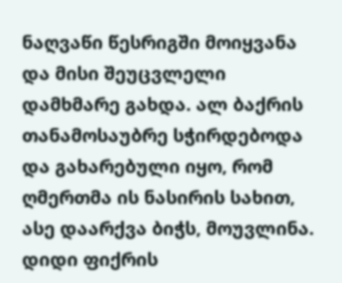ნაღვაწი წესრიგში მოიყვანა და მისი შეუცვლელი დამხმარე გახდა. ალ ბაქრის თანამოსაუბრე სჭირდებოდა და გახარებული იყო, რომ ღმერთმა ის ნასირის სახით, ასე დაარქვა ბიჭს, მოუვლინა. დიდი ფიქრის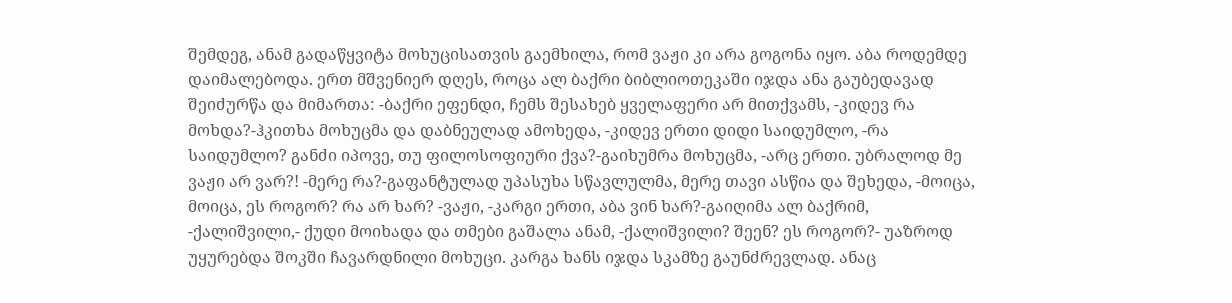შემდეგ, ანამ გადაწყვიტა მოხუცისათვის გაემხილა, რომ ვაჟი კი არა გოგონა იყო. აბა როდემდე დაიმალებოდა. ერთ მშვენიერ დღეს, როცა ალ ბაქრი ბიბლიოთეკაში იჯდა ანა გაუბედავად შეიძურწა და მიმართა: -ბაქრი ეფენდი, ჩემს შესახებ ყველაფერი არ მითქვამს, -კიდევ რა მოხდა?-ჰკითხა მოხუცმა და დაბნეულად ამოხედა, -კიდევ ერთი დიდი საიდუმლო, -რა საიდუმლო? განძი იპოვე, თუ ფილოსოფიური ქვა?-გაიხუმრა მოხუცმა, -არც ერთი. უბრალოდ მე ვაჟი არ ვარ?! -მერე რა?-გაფანტულად უპასუხა სწავლულმა, მერე თავი ასწია და შეხედა, -მოიცა, მოიცა, ეს როგორ? რა არ ხარ? -ვაჟი, -კარგი ერთი, აბა ვინ ხარ?-გაიღიმა ალ ბაქრიმ, -ქალიშვილი,- ქუდი მოიხადა და თმები გაშალა ანამ, -ქალიშვილი? შეენ? ეს როგორ?- უაზროდ უყურებდა შოკში ჩავარდნილი მოხუცი. კარგა ხანს იჯდა სკამზე გაუნძრევლად. ანაც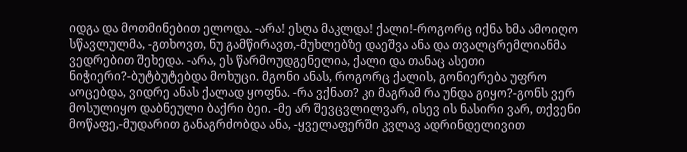იდგა და მოთმინებით ელოდა. -არა! ესღა მაკლდა! ქალი!-როგორც იქნა ხმა ამოიღო სწავლულმა, -გთხოვთ, ნუ გამწირავთ,-მუხლებზე დაეშვა ანა და თვალცრემლიანმა ვედრებით შეხედა. -არა, ეს წარმოუდგენელია, ქალი და თანაც ასეთი ნიჭიერი?-ბუტბუტებდა მოხუცი. მგონი ანას, როგორც ქალის, გონიერება უფრო აოცებდა, ვიდრე ანას ქალად ყოფნა. -რა ვქნათ? კი მაგრამ რა უნდა გიყო?-გონს ვერ მოსულიყო დაბნეული ბაქრი ბეი. -მე არ შევცვლილვარ, ისევ ის ნასირი ვარ, თქვენი მოწაფე,-მუდარით განაგრძობდა ანა, -ყველაფერში კვლავ ადრინდელივით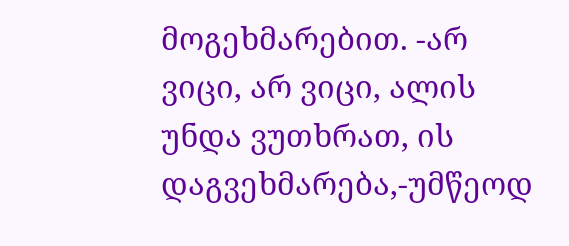მოგეხმარებით. -არ ვიცი, არ ვიცი, ალის უნდა ვუთხრათ, ის დაგვეხმარება,-უმწეოდ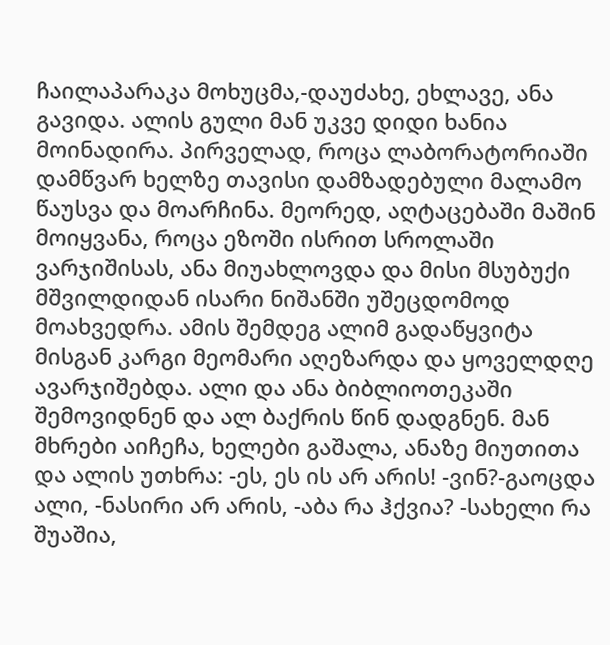ჩაილაპარაკა მოხუცმა,-დაუძახე, ეხლავე, ანა გავიდა. ალის გული მან უკვე დიდი ხანია მოინადირა. პირველად, როცა ლაბორატორიაში დამწვარ ხელზე თავისი დამზადებული მალამო წაუსვა და მოარჩინა. მეორედ, აღტაცებაში მაშინ მოიყვანა, როცა ეზოში ისრით სროლაში ვარჯიშისას, ანა მიუახლოვდა და მისი მსუბუქი მშვილდიდან ისარი ნიშანში უშეცდომოდ მოახვედრა. ამის შემდეგ ალიმ გადაწყვიტა მისგან კარგი მეომარი აღეზარდა და ყოველდღე ავარჯიშებდა. ალი და ანა ბიბლიოთეკაში შემოვიდნენ და ალ ბაქრის წინ დადგნენ. მან მხრები აიჩეჩა, ხელები გაშალა, ანაზე მიუთითა და ალის უთხრა: -ეს, ეს ის არ არის! -ვინ?-გაოცდა ალი, -ნასირი არ არის, -აბა რა ჰქვია? -სახელი რა შუაშია,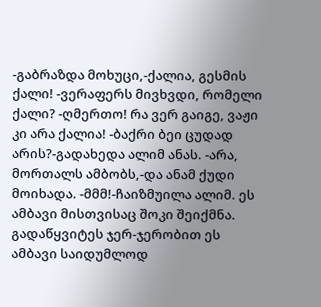-გაბრაზდა მოხუცი,-ქალია, გესმის ქალი! -ვერაფერს მივხვდი, რომელი ქალი? -ღმერთო! რა ვერ გაიგე, ვაჟი კი არა ქალია! -ბაქრი ბეი ცუდად არის?-გადახედა ალიმ ანას. -არა, მორთალს ამბობს,-და ანამ ქუდი მოიხადა. -მმმ!-ჩაიზმუილა ალიმ. ეს ამბავი მისთვისაც შოკი შეიქმნა. გადაწყვიტეს ჯერ-ჯერობით ეს ამბავი საიდუმლოდ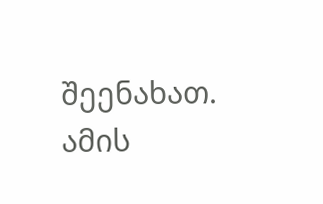შეენახათ. ამის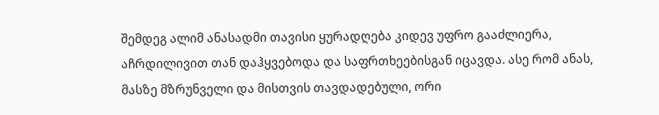შემდეგ ალიმ ანასადმი თავისი ყურადღება კიდევ უფრო გააძლიერა, აჩრდილივით თან დაჰყვებოდა და საფრთხეებისგან იცავდა. ასე რომ ანას, მასზე მზრუნველი და მისთვის თავდადებული, ორი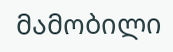მამობილი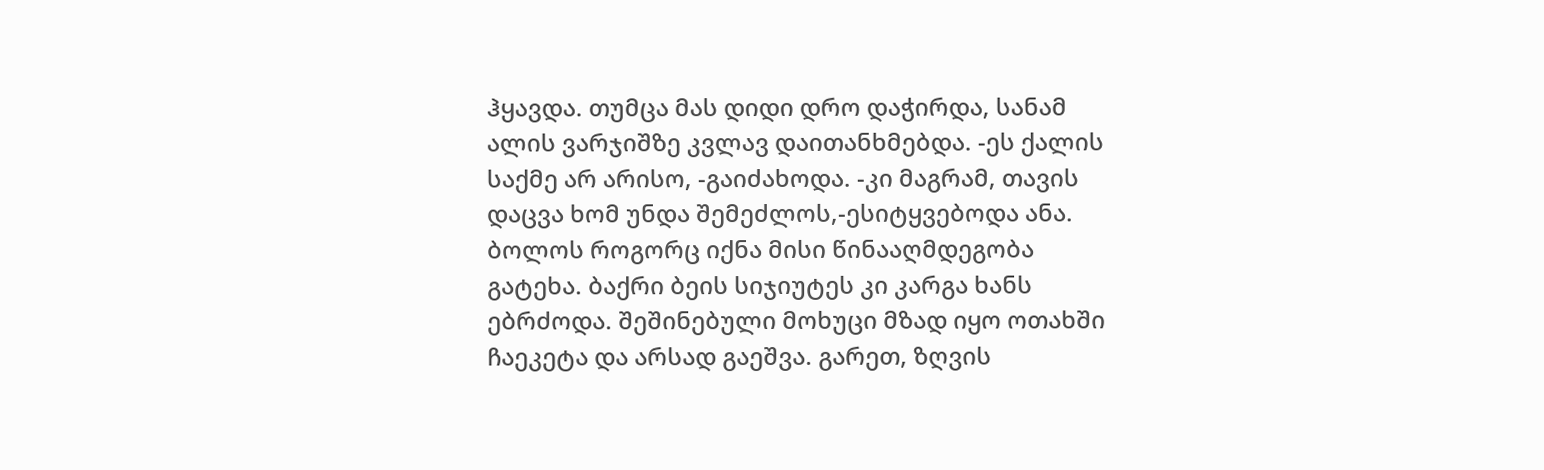ჰყავდა. თუმცა მას დიდი დრო დაჭირდა, სანამ ალის ვარჯიშზე კვლავ დაითანხმებდა. -ეს ქალის საქმე არ არისო, -გაიძახოდა. -კი მაგრამ, თავის დაცვა ხომ უნდა შემეძლოს,-ესიტყვებოდა ანა. ბოლოს როგორც იქნა მისი წინააღმდეგობა გატეხა. ბაქრი ბეის სიჯიუტეს კი კარგა ხანს ებრძოდა. შეშინებული მოხუცი მზად იყო ოთახში ჩაეკეტა და არსად გაეშვა. გარეთ, ზღვის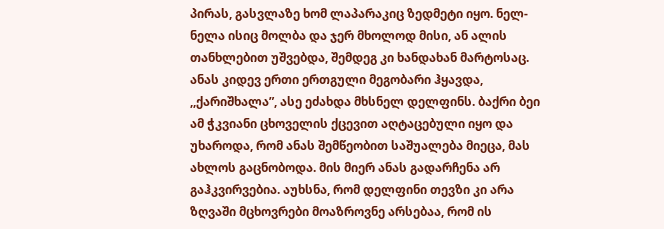პირას, გასვლაზე ხომ ლაპარაკიც ზედმეტი იყო. ნელ-ნელა ისიც მოლბა და ჯერ მხოლოდ მისი, ან ალის თანხლებით უშვებდა, შემდეგ კი ხანდახან მარტოსაც. ანას კიდევ ერთი ერთგული მეგობარი ჰყავდა, ,,ქარიშხალა”, ასე ეძახდა მხსნელ დელფინს. ბაქრი ბეი ამ ჭკვიანი ცხოველის ქცევით აღტაცებული იყო და უხაროდა, რომ ანას შემწეობით საშუალება მიეცა, მას ახლოს გაცნობოდა. მის მიერ ანას გადარჩენა არ გაჰკვირვებია. აუხსნა, რომ დელფინი თევზი კი არა ზღვაში მცხოვრები მოაზროვნე არსებაა, რომ ის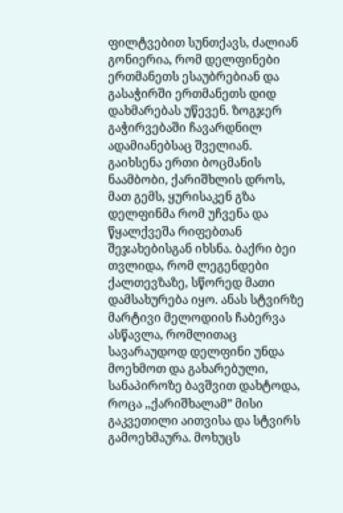ფილტვებით სუნთქავს, ძალიან გონიერია, რომ დელფინები ერთმანეთს ესაუბრებიან და გასაჭირში ერთმანეთს დიდ დახმარებას უწევენ. ზოგჯერ გაჭირვებაში ჩავარდნილ ადამიანებსაც შველიან. გაიხსენა ერთი ბოცმანის ნაამბობი, ქარიშხლის დროს, მათ გემს, ყურისაკენ გზა დელფინმა რომ უჩვენა და წყალქვეშა რიფებთან შეჯახებისგან იხსნა. ბაქრი ბეი თვლიდა, რომ ლეგენდები ქალთევზაზე, სწორედ მათი დამსახურება იყო. ანას სტვირზე მარტივი მელოდიის ჩაბერვა ასწავლა, რომლითაც სავარაუდოდ დელფინი უნდა მოეხმოთ და გახარებული, სანაპიროზე ბავშვით დახტოდა, როცა ,,ქარიშხალამ” მისი გაკვეთილი აითვისა და სტვირს გამოეხმაურა. მოხუცს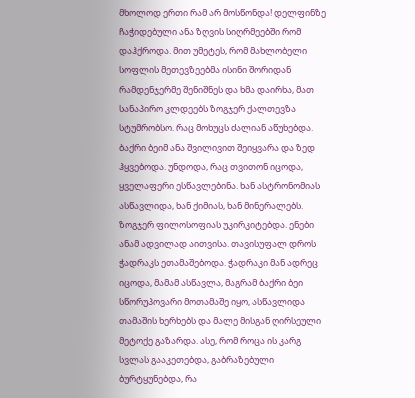მხოლოდ ერთი რამ არ მოსწონდა! დელფინზე ჩაჭიდებული ანა ზღვის სიღრმეებში რომ დაჰქროდა. მით უმეტეს, რომ მახლობელი სოფლის მეთევზეებმა ისინი შორიდან რამდენჯერმე შენიშნეს და ხმა დაირხა, მათ სანაპირო კლდეებს ზოგჯერ ქალთევზა სტუმრობსო. რაც მოხუცს ძალიან აწუხებდა. ბაქრი ბეიმ ანა შვილივით შეიყვარა და ზედ ჰყვებოდა. უნდოდა, რაც თვითონ იცოდა, ყველაფერი ესწავლებინა. ხან ასტრონომიას ასწავლიდა, ხან ქიმიას, ხან მინერალებს. ზოგჯერ ფილოსოფიას უკირკიტებდა. ენები ანამ ადვილად აითვისა. თავისუფალ დროს ჭადრაკს ეთამაშებოდა. ჭადრაკი მან ადრეც იცოდა, მამამ ასწავლა, მაგრამ ბაქრი ბეი სწორუპოვარი მოთამაშე იყო, ასწავლიდა თამაშის ხერხებს და მალე მისგან ღირსეული მეტოქე გაზარდა. ასე, რომ როცა ის კარგ სვლას გააკეთებდა, გაბრაზებული ბურტყუნებდა, რა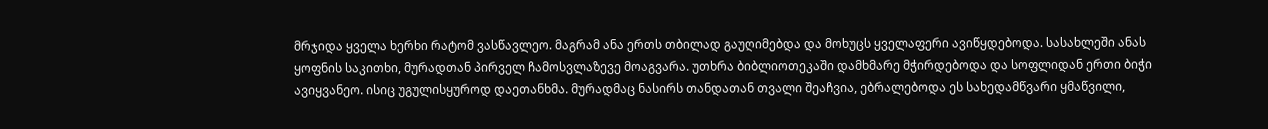მრჯიდა ყველა ხერხი რატომ ვასწავლეო. მაგრამ ანა ერთს თბილად გაუღიმებდა და მოხუცს ყველაფერი ავიწყდებოდა. სასახლეში ანას ყოფნის საკითხი, მურადთან პირველ ჩამოსვლაზევე მოაგვარა. უთხრა ბიბლიოთეკაში დამხმარე მჭირდებოდა და სოფლიდან ერთი ბიჭი ავიყვანეო. ისიც უგულისყუროდ დაეთანხმა. მურადმაც ნასირს თანდათან თვალი შეაჩვია, ებრალებოდა ეს სახედამწვარი ყმაწვილი,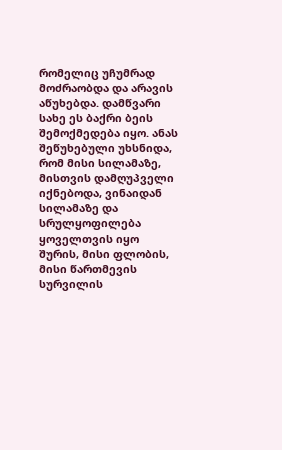რომელიც უჩუმრად მოძრაობდა და არავის აწუხებდა. დამწვარი სახე ეს ბაქრი ბეის შემოქმედება იყო. ანას შეწუხებული უხსნიდა, რომ მისი სილამაზე, მისთვის დამღუპველი იქნებოდა, ვინაიდან სილამაზე და სრულყოფილება ყოველთვის იყო შურის, მისი ფლობის, მისი წართმევის სურვილის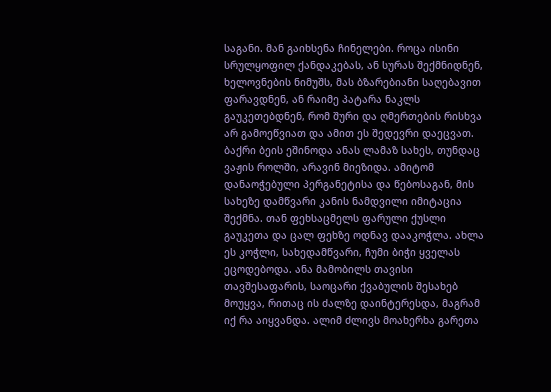საგანი. მან გაიხსენა ჩინელები. როცა ისინი სრულყოფილ ქანდაკებას, ან სურას შექმნიდნენ, ხელოვნების ნიმუშს, მას ბზარებიანი საღებავით ფარავდნენ, ან რაიმე პატარა ნაკლს გაუკეთებდნენ, რომ შური და ღმერთების რისხვა არ გამოეწვიათ და ამით ეს შედევრი დაეცვათ. ბაქრი ბეის ეშინოდა ანას ლამაზ სახეს, თუნდაც ვაჟის როლში, არავინ მიეზიდა. ამიტომ დანაოჭებული პერგანეტისა და წებოსაგან, მის სახეზე დამწვარი კანის ნამდვილი იმიტაცია შექმნა. თან ფეხსაცმელს ფარული ქუსლი გაუკეთა და ცალ ფეხზე ოდნავ დააკოჭლა. ახლა ეს კოჭლი, სახედამწვარი, ჩუმი ბიჭი ყველას ეცოდებოდა. ანა მამობილს თავისი თავშესაფარის, საოცარი ქვაბულის შესახებ მოუყვა, რითაც ის ძალზე დაინტერესდა, მაგრამ იქ რა აიყვანდა. ალიმ ძლივს მოახერხა გარეთა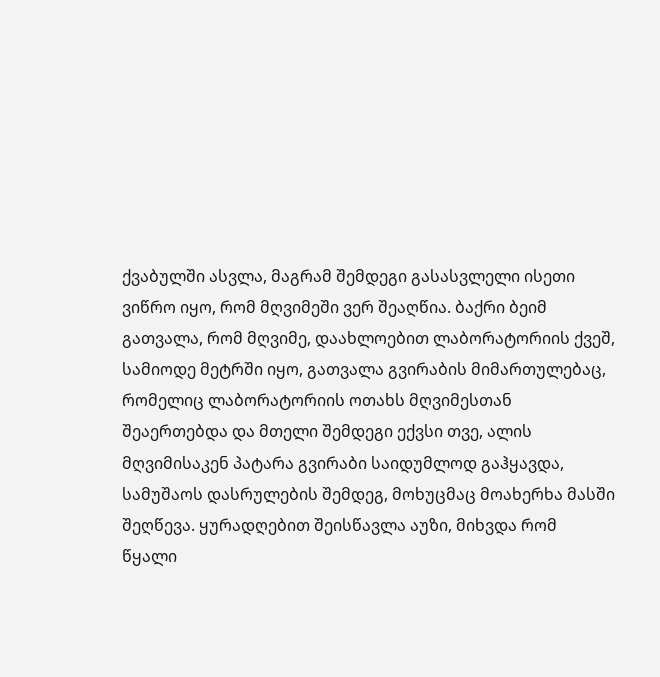ქვაბულში ასვლა, მაგრამ შემდეგი გასასვლელი ისეთი ვიწრო იყო, რომ მღვიმეში ვერ შეაღწია. ბაქრი ბეიმ გათვალა, რომ მღვიმე, დაახლოებით ლაბორატორიის ქვეშ, სამიოდე მეტრში იყო, გათვალა გვირაბის მიმართულებაც, რომელიც ლაბორატორიის ოთახს მღვიმესთან შეაერთებდა და მთელი შემდეგი ექვსი თვე, ალის მღვიმისაკენ პატარა გვირაბი საიდუმლოდ გაჰყავდა, სამუშაოს დასრულების შემდეგ, მოხუცმაც მოახერხა მასში შეღწევა. ყურადღებით შეისწავლა აუზი, მიხვდა რომ წყალი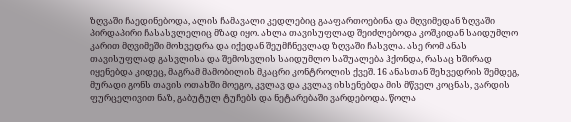ზღვაში ჩაედინებოდა, ალის ჩამავალი კედლებიც გააფართოებინა და მღვიმედან ზღვაში პირდაპირი ჩასასვლელიც მზად იყო. ახლა თავისუფლად შეიძლებოდა კოშკიდან საიდუმლო კარით მღვიმეში მოხვედრა და იქედან შეუმჩნევლად ზღვაში ჩასვლა. ასე რომ ანას თავისუფლად გასვლისა და შემოსვლის საიდუმლო საშუალება ჰქონდა, რასაც ხშირად იყენებდა კიდეც, მაგრამ მამობილის მკაცრი კონტროლის ქვეშ. 16 ანასთან შეხვედრის შემდეგ, მურადი გონს თავის ოთახში მოეგო, კვლავ და კვლავ იხსენებდა მის მწველ კოცნას, ვარდის ფურცელივით ნაზ, გაბუტულ ტუჩებს და ნეტარებაში ვარდებოდა. წოლა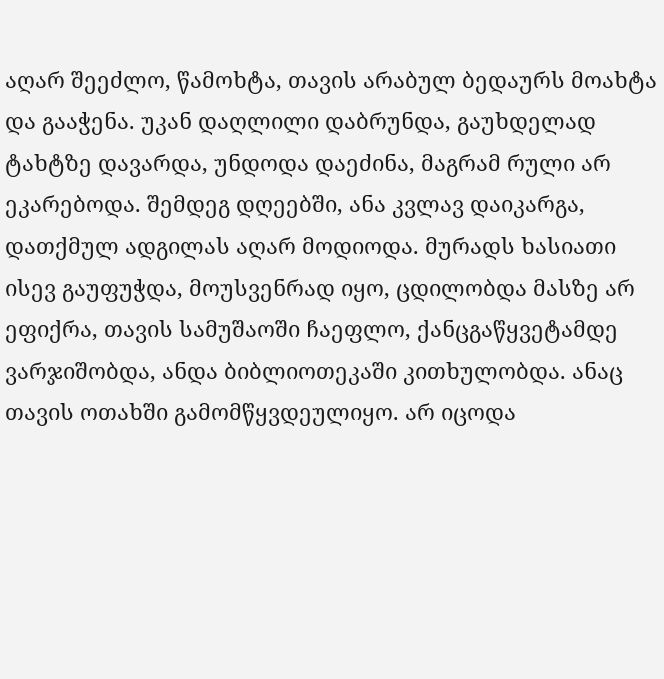აღარ შეეძლო, წამოხტა, თავის არაბულ ბედაურს მოახტა და გააჭენა. უკან დაღლილი დაბრუნდა, გაუხდელად ტახტზე დავარდა, უნდოდა დაეძინა, მაგრამ რული არ ეკარებოდა. შემდეგ დღეებში, ანა კვლავ დაიკარგა, დათქმულ ადგილას აღარ მოდიოდა. მურადს ხასიათი ისევ გაუფუჭდა, მოუსვენრად იყო, ცდილობდა მასზე არ ეფიქრა, თავის სამუშაოში ჩაეფლო, ქანცგაწყვეტამდე ვარჯიშობდა, ანდა ბიბლიოთეკაში კითხულობდა. ანაც თავის ოთახში გამომწყვდეულიყო. არ იცოდა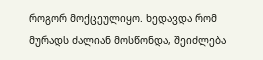როგორ მოქცეულიყო. ხედავდა რომ მურადს ძალიან მოსწონდა, შეიძლება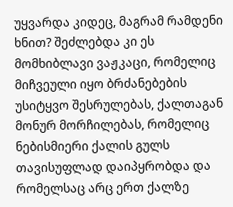უყვარდა კიდეც, მაგრამ რამდენი ხნით? შეძლებდა კი ეს მომხიბლავი ვაჟკაცი, რომელიც მიჩვეული იყო ბრძანებების უსიტყვო შესრულებას, ქალთაგან მონურ მორჩილებას, რომელიც ნებისმიერი ქალის გულს თავისუფლად დაიპყრობდა და რომელსაც არც ერთ ქალზე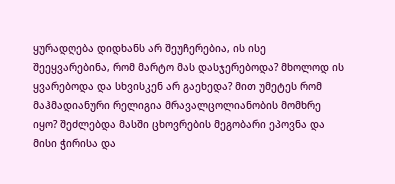ყურადღება დიდხანს არ შეუჩერებია, ის ისე შეეყვარებინა, რომ მარტო მას დასჯერებოდა? მხოლოდ ის ყვარებოდა და სხვისკენ არ გაეხედა? მით უმეტეს რომ მაჰმადიანური რელიგია მრავალცოლიანობის მომხრე იყო? შეძლებდა მასში ცხოვრების მეგობარი ეპოვნა და მისი ჭირისა და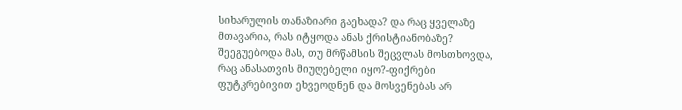სიხარულის თანაზიარი გაეხადა? და რაც ყველაზე მთავარია, რას იტყოდა ანას ქრისტიანობაზე? შეეგუებოდა მას, თუ მრწამსის შეცვლას მოსთხოვდა, რაც ანასათვის მიუღებელი იყო?-ფიქრები ფუტკრებივით ეხვეოდნენ და მოსვენებას არ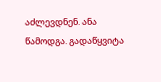აძლევდნენ. ანა წამოდგა. გადაწყვიტა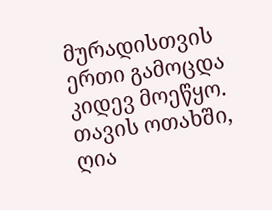მურადისთვის ერთი გამოცდა კიდევ მოეწყო. თავის ოთახში, ღია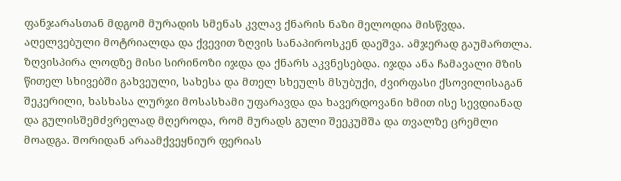ფანჯარასთან მდგომ მურადის სმენას კვლავ ქნარის ნაზი მელოდია მისწვდა. აღელვებული მოტრიალდა და ქვევით ზღვის სანაპიროსკენ დაეშვა. ამჯერად გაუმართლა. ზღვისპირა ლოდზე მისი სირინოზი იჯდა და ქნარს აკვნესებდა. იჯდა ანა ჩამავალი მზის წითელ სხივებში გახვეული, სახესა და მთელ სხეულს მსუბუქი, ძვირფასი ქსოვილისაგან შეკერილი, ხასხასა ლურჯი მოსასხამი უფარავდა და ხავერდოვანი ხმით ისე სევდიანად და გულისშემძვრელად მღეროდა, რომ მურადს გული შეეკუმშა და თვალზე ცრემლი მოადგა. შორიდან არაამქვეყნიურ ფერიას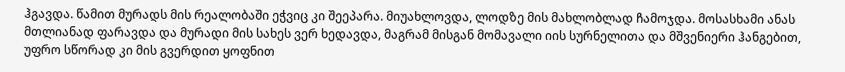ჰგავდა. წამით მურადს მის რეალობაში ეჭვიც კი შეეპარა. მიუახლოვდა, ლოდზე მის მახლობლად ჩამოჯდა. მოსასხამი ანას მთლიანად ფარავდა და მურადი მის სახეს ვერ ხედავდა, მაგრამ მისგან მომავალი იის სურნელითა და მშვენიერი ჰანგებით, უფრო სწორად კი მის გვერდით ყოფნით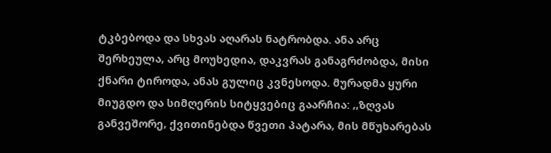ტკბებოდა და სხვას აღარას ნატრობდა. ანა არც შერხეულა, არც მოუხედია, დაკვრას განაგრძობდა, მისი ქნარი ტიროდა, ანას გულიც კვნესოდა. მურადმა ყური მიუგდო და სიმღერის სიტყვებიც გაარჩია: ,,ზღვას განვეშორე, ქვითინებდა წვეთი პატარა, მის მწუხარებას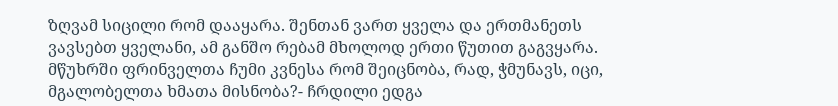ზღვამ სიცილი რომ დააყარა. შენთან ვართ ყველა და ერთმანეთს ვავსებთ ყველანი, ამ განშო რებამ მხოლოდ ერთი წუთით გაგვყარა. მწუხრში ფრინველთა ჩუმი კვნესა რომ შეიცნობა, რად, ჭმუნავს, იცი, მგალობელთა ხმათა მისნობა?- ჩრდილი ედგა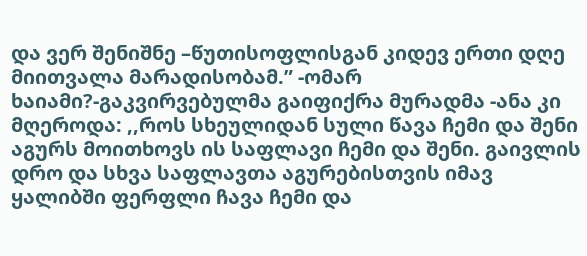და ვერ შენიშნე –წუთისოფლისგან კიდევ ერთი დღე მიითვალა მარადისობამ.” -ომარ ხაიამი?-გაკვირვებულმა გაიფიქრა მურადმა -ანა კი მღეროდა: ,,როს სხეულიდან სული წავა ჩემი და შენი აგურს მოითხოვს ის საფლავი ჩემი და შენი. გაივლის დრო და სხვა საფლავთა აგურებისთვის იმავ ყალიბში ფერფლი ჩავა ჩემი და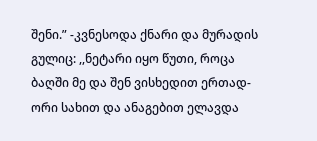შენი.” -კვნესოდა ქნარი და მურადის გულიც: ,,ნეტარი იყო წუთი, როცა ბაღში მე და შენ ვისხედით ერთად-ორი სახით და ანაგებით ელავდა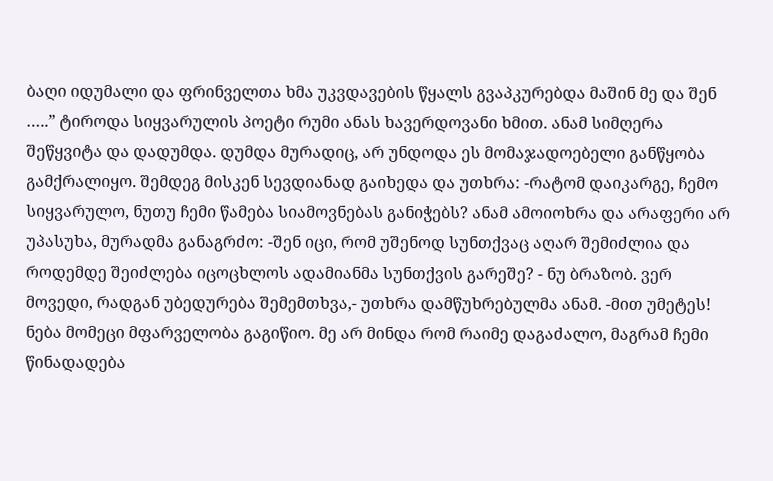ბაღი იდუმალი და ფრინველთა ხმა უკვდავების წყალს გვაპკურებდა მაშინ მე და შენ …..” ტიროდა სიყვარულის პოეტი რუმი ანას ხავერდოვანი ხმით. ანამ სიმღერა შეწყვიტა და დადუმდა. დუმდა მურადიც, არ უნდოდა ეს მომაჯადოებელი განწყობა გამქრალიყო. შემდეგ მისკენ სევდიანად გაიხედა და უთხრა: -რატომ დაიკარგე, ჩემო სიყვარულო, ნუთუ ჩემი წამება სიამოვნებას განიჭებს? ანამ ამოიოხრა და არაფერი არ უპასუხა, მურადმა განაგრძო: -შენ იცი, რომ უშენოდ სუნთქვაც აღარ შემიძლია და როდემდე შეიძლება იცოცხლოს ადამიანმა სუნთქვის გარეშე? - ნუ ბრაზობ. ვერ მოვედი, რადგან უბედურება შემემთხვა,- უთხრა დამწუხრებულმა ანამ. -მით უმეტეს! ნება მომეცი მფარველობა გაგიწიო. მე არ მინდა რომ რაიმე დაგაძალო, მაგრამ ჩემი წინადადება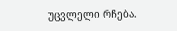უცვლელი რჩება.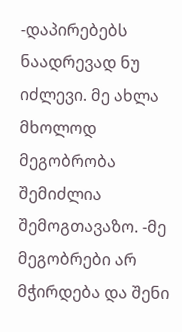-დაპირებებს ნაადრევად ნუ იძლევი. მე ახლა მხოლოდ მეგობრობა შემიძლია შემოგთავაზო. -მე მეგობრები არ მჭირდება და შენი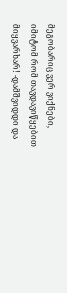მეგობარიც ვერ ვიქნები, იმიტომ რომ თავდავიწყებით მიყვარხარ! -დამშვიდდი და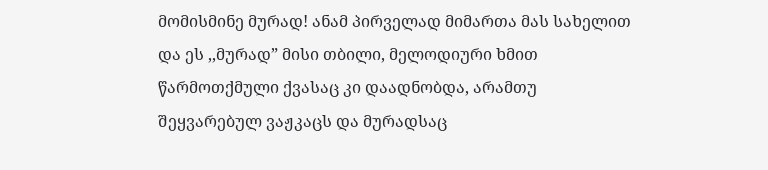მომისმინე მურად! ანამ პირველად მიმართა მას სახელით და ეს ,,მურად” მისი თბილი, მელოდიური ხმით წარმოთქმული ქვასაც კი დაადნობდა, არამთუ შეყვარებულ ვაჟკაცს და მურადსაც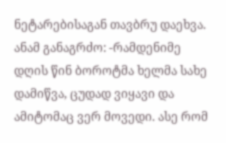ნეტარებისაგან თავბრუ დაეხვა. ანამ განაგრძო: -რამდენიმე დღის წინ ბოროტმა ხელმა სახე დამიწვა, ცუდად ვიყავი და ამიტომაც ვერ მოვედი. ასე რომ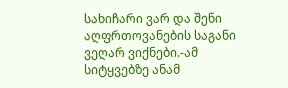სახიჩარი ვარ და შენი აღფრთოვანების საგანი ვეღარ ვიქნები.-ამ სიტყვებზე ანამ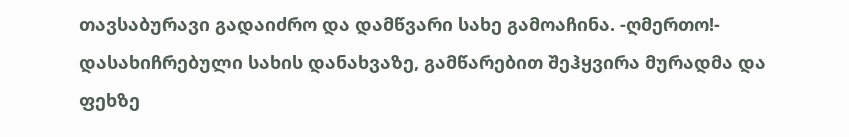თავსაბურავი გადაიძრო და დამწვარი სახე გამოაჩინა. -ღმერთო!- დასახიჩრებული სახის დანახვაზე, გამწარებით შეჰყვირა მურადმა და ფეხზე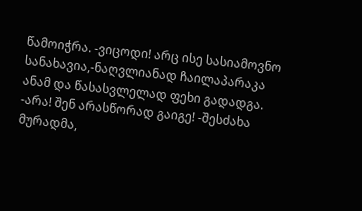წამოიჭრა. -ვიცოდი! არც ისე სასიამოვნო სანახავია,-ნაღვლიანად ჩაილაპარაკა ანამ და წასასვლელად ფეხი გადადგა. -არა! შენ არასწორად გაიგე! -შესძახა მურადმა,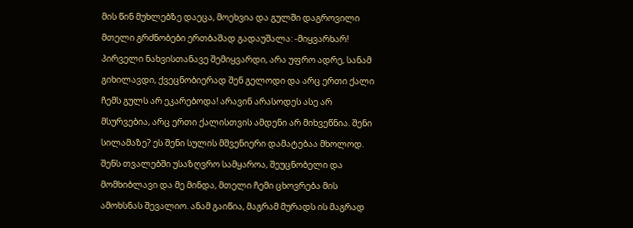მის წინ მუხლებზე დაეცა, მოეხვია და გულში დაგროვილი მთელი გრძნობები ერთბაშად გადაუშალა: -მიყვარხარ! პირველი ნახვისთანავე შემიყვარდი, არა უფრო ადრე, სანამ გიხილავდი, ქვეცნობიერად შენ გელოდი და არც ერთი ქალი ჩემს გულს არ ეკარებოდა! არავინ არასოდეს ასე არ მსურვებია, არც ერთი ქალისთვის ამდენი არ მიხვეწნია. შენი სილამაზე? ეს შენი სულის მშვენიერი დამატებაა მხოლოდ. შენს თვალებში უსაზღვრო სამყაროა, შეუცნობელი და მომხიბლავი და მე მინდა, მთელი ჩემი ცხოვრება მის ამოხსნას შევალიო. ანამ გაიწია, მაგრამ მურადს ის მაგრად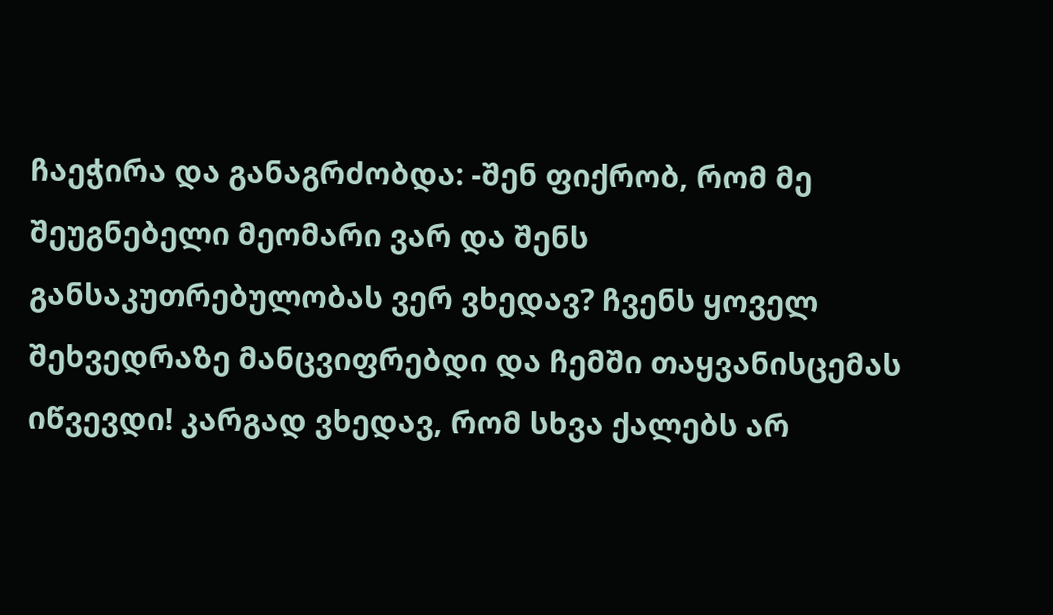ჩაეჭირა და განაგრძობდა: -შენ ფიქრობ, რომ მე შეუგნებელი მეომარი ვარ და შენს განსაკუთრებულობას ვერ ვხედავ? ჩვენს ყოველ შეხვედრაზე მანცვიფრებდი და ჩემში თაყვანისცემას იწვევდი! კარგად ვხედავ, რომ სხვა ქალებს არ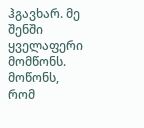ჰგავხარ. მე შენში ყველაფერი მომწონს. მოწონს, რომ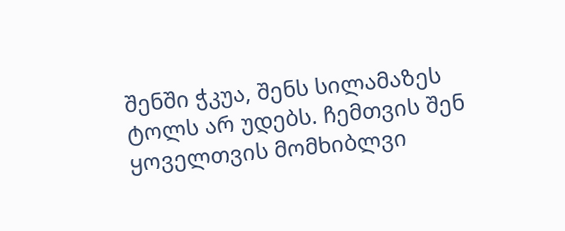შენში ჭკუა, შენს სილამაზეს ტოლს არ უდებს. ჩემთვის შენ ყოველთვის მომხიბლვი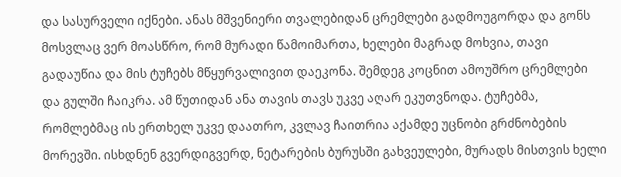და სასურველი იქნები. ანას მშვენიერი თვალებიდან ცრემლები გადმოუგორდა და გონს მოსვლაც ვერ მოასწრო, რომ მურადი წამოიმართა, ხელები მაგრად მოხვია, თავი გადაუწია და მის ტუჩებს მწყურვალივით დაეკონა. შემდეგ კოცნით ამოუშრო ცრემლები და გულში ჩაიკრა. ამ წუთიდან ანა თავის თავს უკვე აღარ ეკუთვნოდა. ტუჩებმა, რომლებმაც ის ერთხელ უკვე დაათრო, კვლავ ჩაითრია აქამდე უცნობი გრძნობების მორევში. ისხდნენ გვერდიგვერდ, ნეტარების ბურუსში გახვეულები, მურადს მისთვის ხელი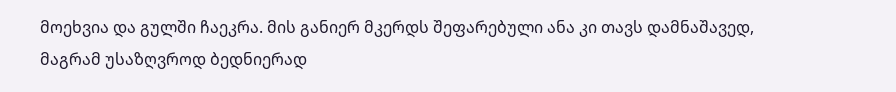მოეხვია და გულში ჩაეკრა. მის განიერ მკერდს შეფარებული ანა კი თავს დამნაშავედ, მაგრამ უსაზღვროდ ბედნიერად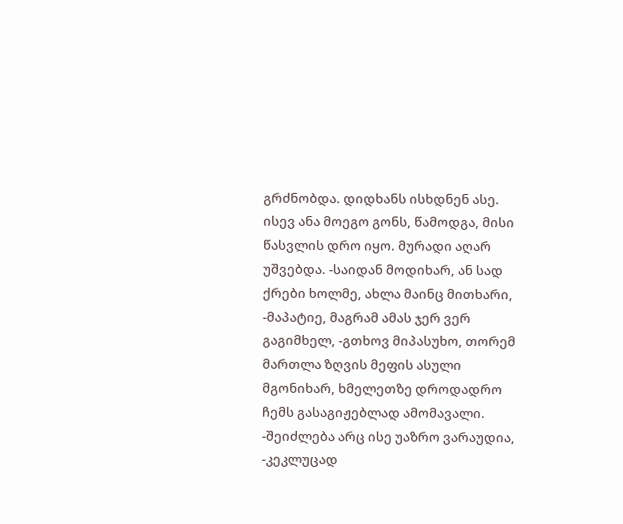გრძნობდა. დიდხანს ისხდნენ ასე. ისევ ანა მოეგო გონს, წამოდგა, მისი წასვლის დრო იყო. მურადი აღარ უშვებდა. -საიდან მოდიხარ, ან სად ქრები ხოლმე, ახლა მაინც მითხარი, -მაპატიე, მაგრამ ამას ჯერ ვერ გაგიმხელ, -გთხოვ მიპასუხო, თორემ მართლა ზღვის მეფის ასული მგონიხარ, ხმელეთზე დროდადრო ჩემს გასაგიჟებლად ამომავალი. -შეიძლება არც ისე უაზრო ვარაუდია, -კეკლუცად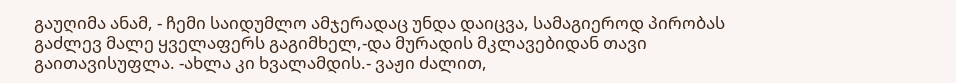გაუღიმა ანამ, - ჩემი საიდუმლო ამჯერადაც უნდა დაიცვა, სამაგიეროდ პირობას გაძლევ მალე ყველაფერს გაგიმხელ,-და მურადის მკლავებიდან თავი გაითავისუფლა. -ახლა კი ხვალამდის.- ვაჟი ძალით,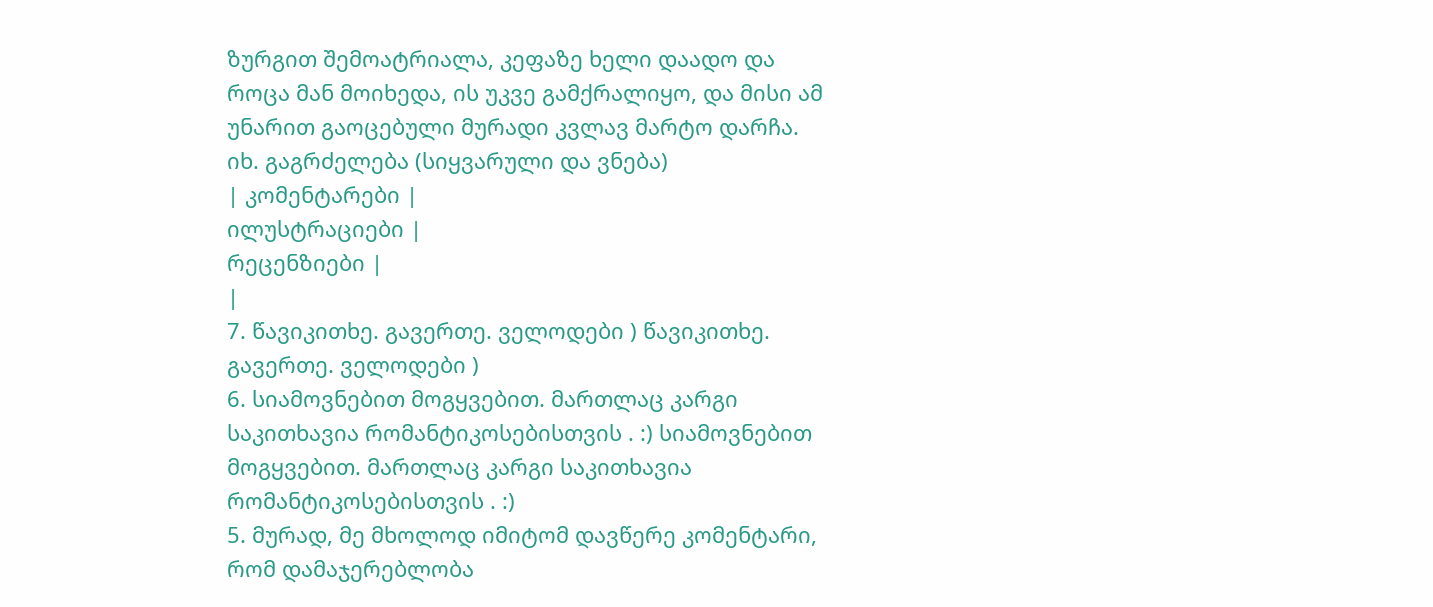ზურგით შემოატრიალა, კეფაზე ხელი დაადო და როცა მან მოიხედა, ის უკვე გამქრალიყო, და მისი ამ უნარით გაოცებული მურადი კვლავ მარტო დარჩა.
იხ. გაგრძელება (სიყვარული და ვნება)
| კომენტარები |
ილუსტრაციები |
რეცენზიები |
|
7. წავიკითხე. გავერთე. ველოდები ) წავიკითხე. გავერთე. ველოდები )
6. სიამოვნებით მოგყვებით. მართლაც კარგი საკითხავია რომანტიკოსებისთვის . :) სიამოვნებით მოგყვებით. მართლაც კარგი საკითხავია რომანტიკოსებისთვის . :)
5. მურად, მე მხოლოდ იმიტომ დავწერე კომენტარი, რომ დამაჯერებლობა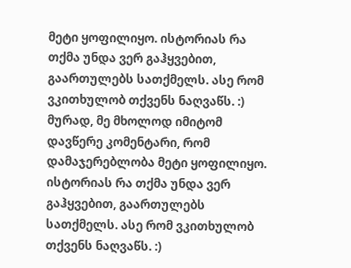მეტი ყოფილიყო. ისტორიას რა თქმა უნდა ვერ გაჰყვებით, გაართულებს სათქმელს. ასე რომ ვკითხულობ თქვენს ნაღვაწს. :)
მურად, მე მხოლოდ იმიტომ დავწერე კომენტარი, რომ დამაჯერებლობა მეტი ყოფილიყო. ისტორიას რა თქმა უნდა ვერ გაჰყვებით, გაართულებს სათქმელს. ასე რომ ვკითხულობ თქვენს ნაღვაწს. :)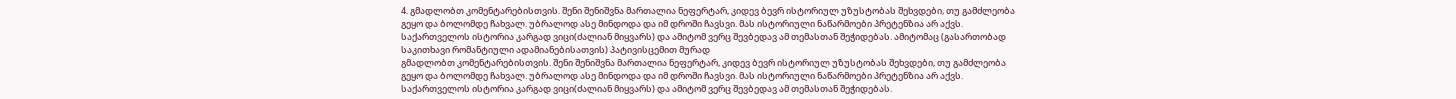4. გმადლობთ კომენტარებისთვის. შენი შენიშვნა მართალია ნეფერტარ, კიდევ ბევრ ისტორიულ უზუსტობას შეხვდები, თუ გამძლეობა გეყო და ბოლომდე ჩახვალ. უბრალოდ ასე მინდოდა და იმ დროში ჩავსვი. მას ისტორიული ნაწარმოები პრეტენზია არ აქვს. საქართველოს ისტორია კარგად ვიცი(ძალიან მიყვარს) და ამიტომ ვერც შევბედავ ამ თემასთან შეჭიდებას. ამიტომაც (გასართობად საკითხავი რომანტიული ადამიანებისათვის) პატივისცემით მურად
გმადლობთ კომენტარებისთვის. შენი შენიშვნა მართალია ნეფერტარ, კიდევ ბევრ ისტორიულ უზუსტობას შეხვდები, თუ გამძლეობა გეყო და ბოლომდე ჩახვალ. უბრალოდ ასე მინდოდა და იმ დროში ჩავსვი. მას ისტორიული ნაწარმოები პრეტენზია არ აქვს. საქართველოს ისტორია კარგად ვიცი(ძალიან მიყვარს) და ამიტომ ვერც შევბედავ ამ თემასთან შეჭიდებას.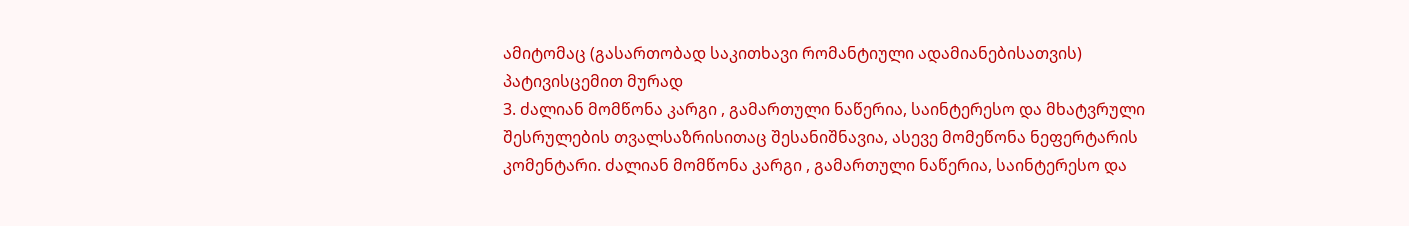ამიტომაც (გასართობად საკითხავი რომანტიული ადამიანებისათვის) პატივისცემით მურად
3. ძალიან მომწონა კარგი , გამართული ნაწერია, საინტერესო და მხატვრული შესრულების თვალსაზრისითაც შესანიშნავია, ასევე მომეწონა ნეფერტარის კომენტარი. ძალიან მომწონა კარგი , გამართული ნაწერია, საინტერესო და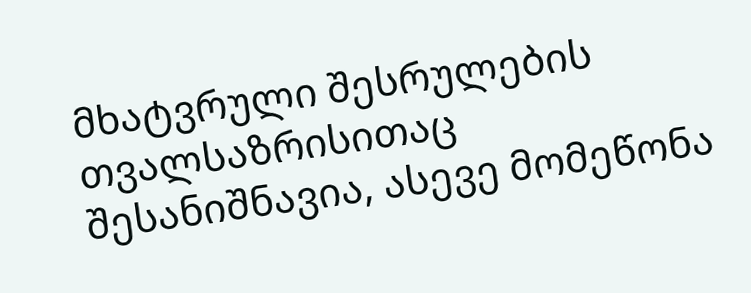მხატვრული შესრულების თვალსაზრისითაც შესანიშნავია, ასევე მომეწონა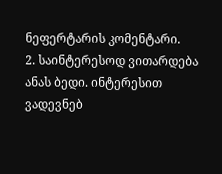ნეფერტარის კომენტარი.
2. საინტერესოდ ვითარდება ანას ბედი. ინტერესით ვადევნებ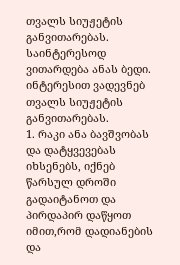თვალს სიუჟეტის განვითარებას. საინტერესოდ ვითარდება ანას ბედი. ინტერესით ვადევნებ თვალს სიუჟეტის განვითარებას.
1. რაკი ანა ბავშვობას და დატყვევებას იხსენებს, იქნებ წარსულ დროში გადაიტანოთ და პირდაპირ დაწყოთ იმით,რომ დადიანების და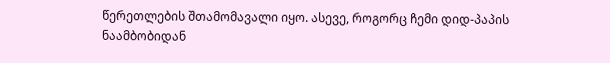წერეთლების შთამომავალი იყო. ასევე, როგორც ჩემი დიდ-პაპის ნაამბობიდან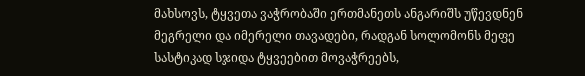მახსოვს, ტყვეთა ვაჭრობაში ერთმანეთს ანგარიშს უწევდნენ მეგრელი და იმერელი თავადები, რადგან სოლომონს მეფე სასტიკად სჯიდა ტყვეებით მოვაჭრეებს,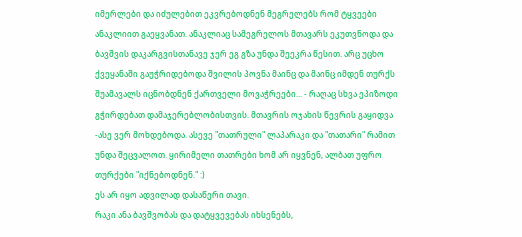იმერლები და იძულებით ეკვრებოდნენ მეგრელებს რომ ტყვეები ანაკლიით გაეყვანათ. ანაკლიაც სამეგრელოს მთავარს ეკუთვნოდა და ბავშვის დაკარგვისთანავე ჯერ ეგ გზა უნდა შეეკრა წესით. არც უცხო ქვეყანაში გაუჭრიდებოდა შვილის პოვნა მაინც და მაინც იმდენ თურქს შუამავალს იცნობდნენ ქართველი მოვაჭრეები... - რაღაც სხვა ეპიზოდი გჭირდებათ დამაჯერებლობისთვის. მთავრის ოჯახის წევრის გაყიდვა -ასე ვერ მოხდებოდა. ასევე "თათრული" ლაპარაკი და "თათარი" რამით უნდა შეცვალოთ. ყირიმელი თათრები ხომ არ იყვნენ, ალბათ უფრო თურქები "იქნებოდნენ." :)
ეს არ იყო ადვილად დასაწერი თავი.
რაკი ანა ბავშვობას და დატყვევებას იხსენებს,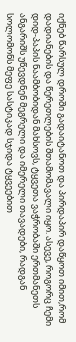იქნებ წარსულ დროში გადაიტანოთ და პირდაპირ დაწყოთ იმით,რომ დადიანების და წერეთლების შთამომავალი იყო. ასევე, როგორც ჩემი დიდ-პაპის ნაამბობიდან მახსოვს, ტყვეთა ვაჭრობაში ერთმანეთს ანგარიშს უწევდნენ მეგრელი და იმერელი თავადები, რადგან სოლომონს მეფე სასტიკად სჯიდა ტყვეებით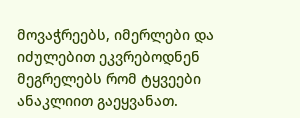მოვაჭრეებს, იმერლები და იძულებით ეკვრებოდნენ მეგრელებს რომ ტყვეები ანაკლიით გაეყვანათ.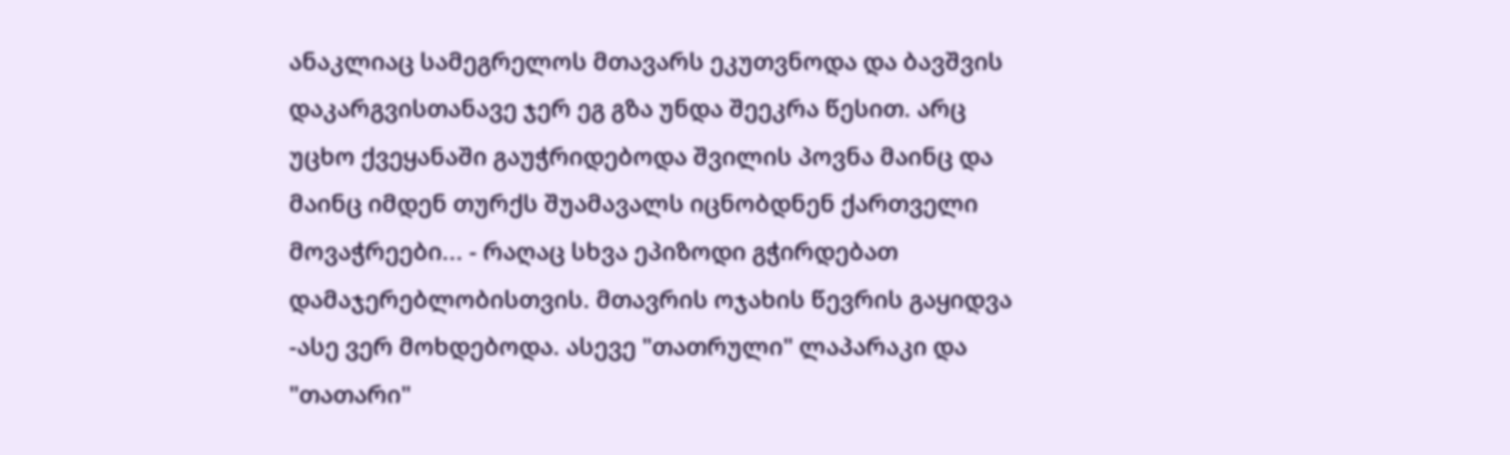ანაკლიაც სამეგრელოს მთავარს ეკუთვნოდა და ბავშვის დაკარგვისთანავე ჯერ ეგ გზა უნდა შეეკრა წესით. არც უცხო ქვეყანაში გაუჭრიდებოდა შვილის პოვნა მაინც და მაინც იმდენ თურქს შუამავალს იცნობდნენ ქართველი მოვაჭრეები... - რაღაც სხვა ეპიზოდი გჭირდებათ დამაჯერებლობისთვის. მთავრის ოჯახის წევრის გაყიდვა -ასე ვერ მოხდებოდა. ასევე "თათრული" ლაპარაკი და "თათარი"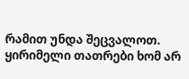რამით უნდა შეცვალოთ. ყირიმელი თათრები ხომ არ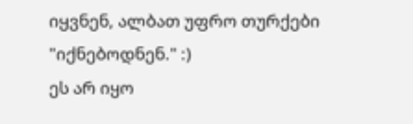იყვნენ, ალბათ უფრო თურქები "იქნებოდნენ." :)
ეს არ იყო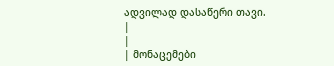ადვილად დასაწერი თავი.
|
|
| მონაცემები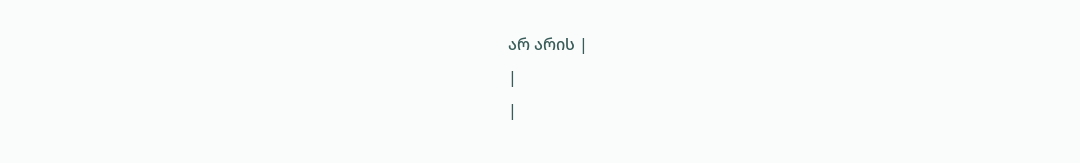არ არის |
|
|